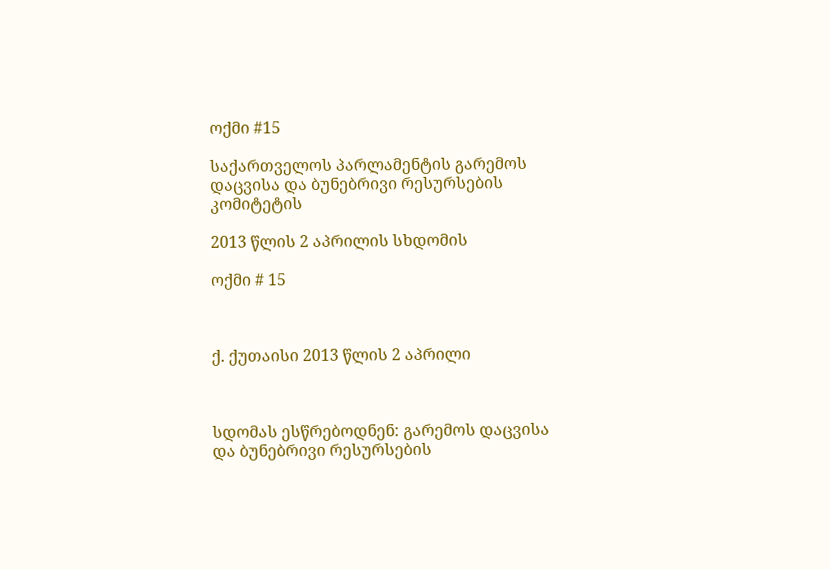ოქმი #15

საქართველოს პარლამენტის გარემოს დაცვისა და ბუნებრივი რესურსების კომიტეტის

2013 წლის 2 აპრილის სხდომის

ოქმი # 15



ქ. ქუთაისი 2013 წლის 2 აპრილი



სდომას ესწრებოდნენ: გარემოს დაცვისა და ბუნებრივი რესურსების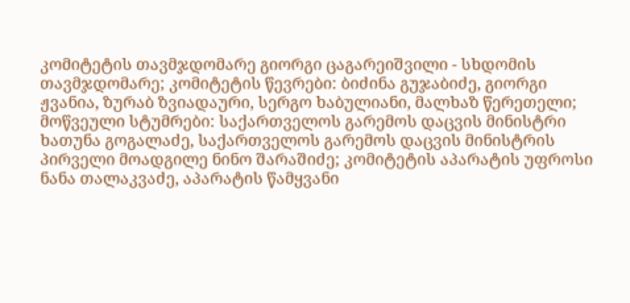კომიტეტის თავმჯდომარე გიორგი ცაგარეიშვილი - სხდომის თავმჯდომარე; კომიტეტის წევრები: ბიძინა გუჯაბიძე, გიორგი ჟვანია, ზურაბ ზვიადაური, სერგო ხაბულიანი, მალხაზ წერეთელი; მოწვეული სტუმრები: საქართველოს გარემოს დაცვის მინისტრი ხათუნა გოგალაძე, საქართველოს გარემოს დაცვის მინისტრის პირველი მოადგილე ნინო შარაშიძე; კომიტეტის აპარატის უფროსი ნანა თალაკვაძე, აპარატის წამყვანი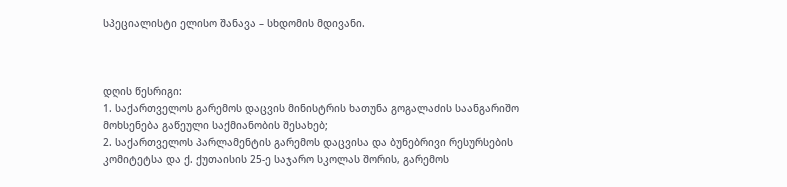სპეციალისტი ელისო შანავა – სხდომის მდივანი.



დღის წესრიგი:
1. საქართველოს გარემოს დაცვის მინისტრის ხათუნა გოგალაძის საანგარიშო მოხსენება გაწეული საქმიანობის შესახებ;
2. საქართველოს პარლამენტის გარემოს დაცვისა და ბუნებრივი რესურსების კომიტეტსა და ქ. ქუთაისის 25-ე საჯარო სკოლას შორის, გარემოს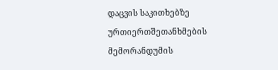დაცვის საკითხებზე ურთიერთშეთანხმების მემორანდუმის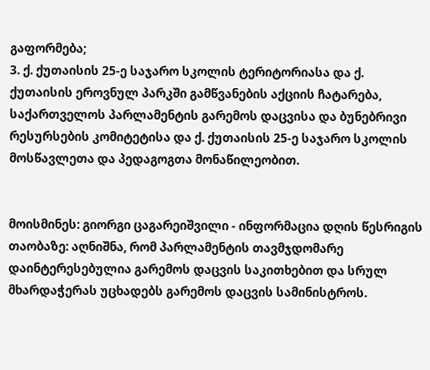გაფორმება;
3. ქ. ქუთაისის 25-ე საჯარო სკოლის ტერიტორიასა და ქ. ქუთაისის ეროვნულ პარკში გამწვანების აქციის ჩატარება, საქართველოს პარლამენტის გარემოს დაცვისა და ბუნებრივი რესურსების კომიტეტისა და ქ. ქუთაისის 25-ე საჯარო სკოლის მოსწავლეთა და პედაგოგთა მონაწილეობით.


მოისმინეს: გიორგი ცაგარეიშვილი - ინფორმაცია დღის წესრიგის თაობაზე: აღნიშნა, რომ პარლამენტის თავმჯდომარე დაინტერესებულია გარემოს დაცვის საკითხებით და სრულ მხარდაჭერას უცხადებს გარემოს დაცვის სამინისტროს.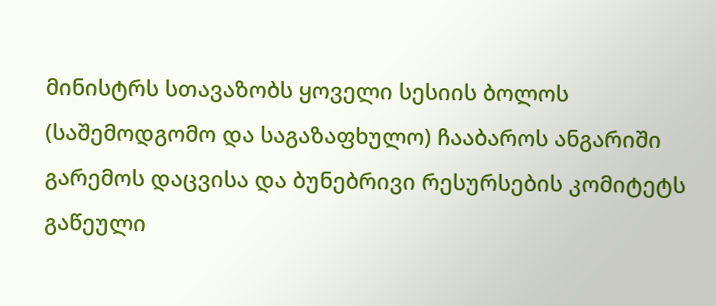მინისტრს სთავაზობს ყოველი სესიის ბოლოს (საშემოდგომო და საგაზაფხულო) ჩააბაროს ანგარიში გარემოს დაცვისა და ბუნებრივი რესურსების კომიტეტს გაწეული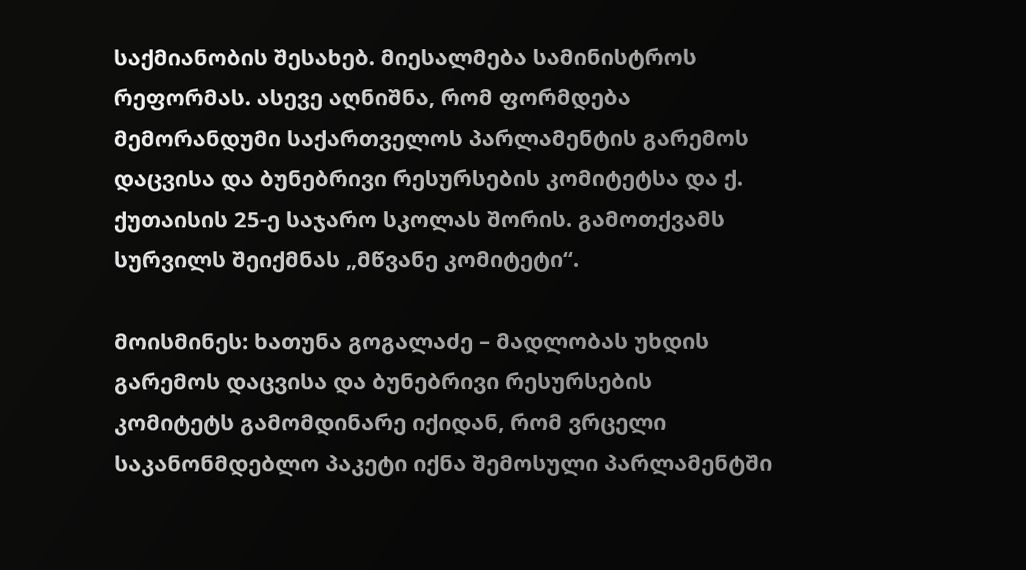საქმიანობის შესახებ. მიესალმება სამინისტროს რეფორმას. ასევე აღნიშნა, რომ ფორმდება მემორანდუმი საქართველოს პარლამენტის გარემოს დაცვისა და ბუნებრივი რესურსების კომიტეტსა და ქ. ქუთაისის 25-ე საჯარო სკოლას შორის. გამოთქვამს სურვილს შეიქმნას „მწვანე კომიტეტი“.

მოისმინეს: ხათუნა გოგალაძე – მადლობას უხდის გარემოს დაცვისა და ბუნებრივი რესურსების კომიტეტს გამომდინარე იქიდან, რომ ვრცელი საკანონმდებლო პაკეტი იქნა შემოსული პარლამენტში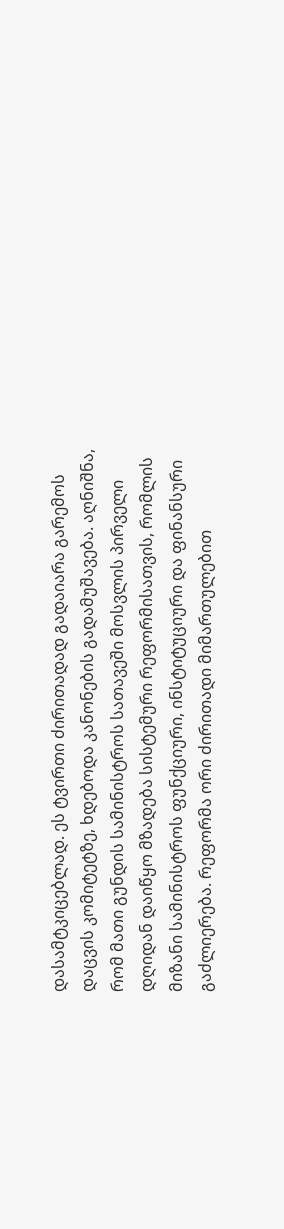დასამტკიცებლად. ეს ტვირთი ძირითადად გადაიარა გარემოს დაცვის კომიტეტზე, ხდებოდა კანონების გადამუშავება. აღნიშნა, რომ მათი გუნდის სამინისტროს სათავეში მოსვლის პირველი დღიდან დაიწყო მზადება სისტემური რეფორმისათვის, რომლის მიზანი სამინისტროს ფუნქციური, ინსტიტუციური და ფინანსური გაძლიერება. რეფორმა ორი ძირითადი მიმართულებით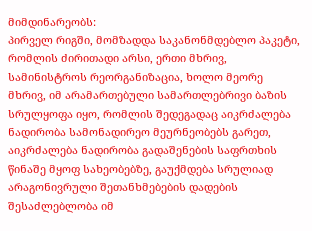მიმდინარეობს:
პირველ რიგში, მომზადდა საკანონმდებლო პაკეტი, რომლის ძირითადი არსი, ერთი მხრივ, სამინისტროს რეორგანიზაცია, ხოლო მეორე მხრივ, იმ არამართებული სამართლებრივი ბაზის სრულყოფა იყო, რომლის შედეგადაც აიკრძალება ნადირობა სამონადირეო მეურნეობებს გარეთ, აიკრძალება ნადირობა გადაშენების საფრთხის წინაშე მყოფ სახეობებზე, გაუქმდება სრულიად არაგონივრული შეთანხმებების დადების შესაძლებლობა იმ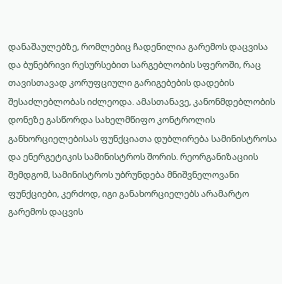დანაშაულებზე, რომლებიც ჩადენილია გარემოს დაცვისა და ბუნებრივი რესურსებით სარგებლობის სფეროში, რაც თავისთავად კორუფციული გარიგებების დადების შესაძლებლობას იძლეოდა. ამასთანავე, კანონმდებლობის დონეზე გასწორდა სახელმწიფო კონტროლის განხორციელებისას ფუნქციათა დუბლირება სამინისტროსა და ენერგეტიკის სამინისტროს შორის. რეორგანიზაციის შემდგომ, სამინისტროს უბრუნდება მნიშვნელოვანი ფუნქციები, კერძოდ, იგი განახორციელებს არამარტო გარემოს დაცვის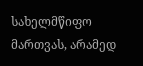სახელმწიფო მართვას, არამედ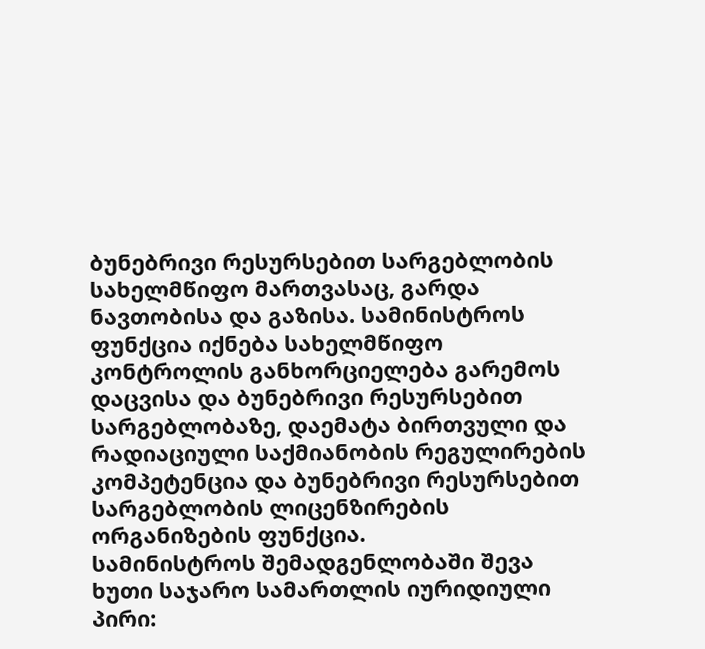ბუნებრივი რესურსებით სარგებლობის სახელმწიფო მართვასაც, გარდა ნავთობისა და გაზისა. სამინისტროს ფუნქცია იქნება სახელმწიფო კონტროლის განხორციელება გარემოს დაცვისა და ბუნებრივი რესურსებით სარგებლობაზე, დაემატა ბირთვული და რადიაციული საქმიანობის რეგულირების კომპეტენცია და ბუნებრივი რესურსებით სარგებლობის ლიცენზირების ორგანიზების ფუნქცია.
სამინისტროს შემადგენლობაში შევა ხუთი საჯარო სამართლის იურიდიული პირი: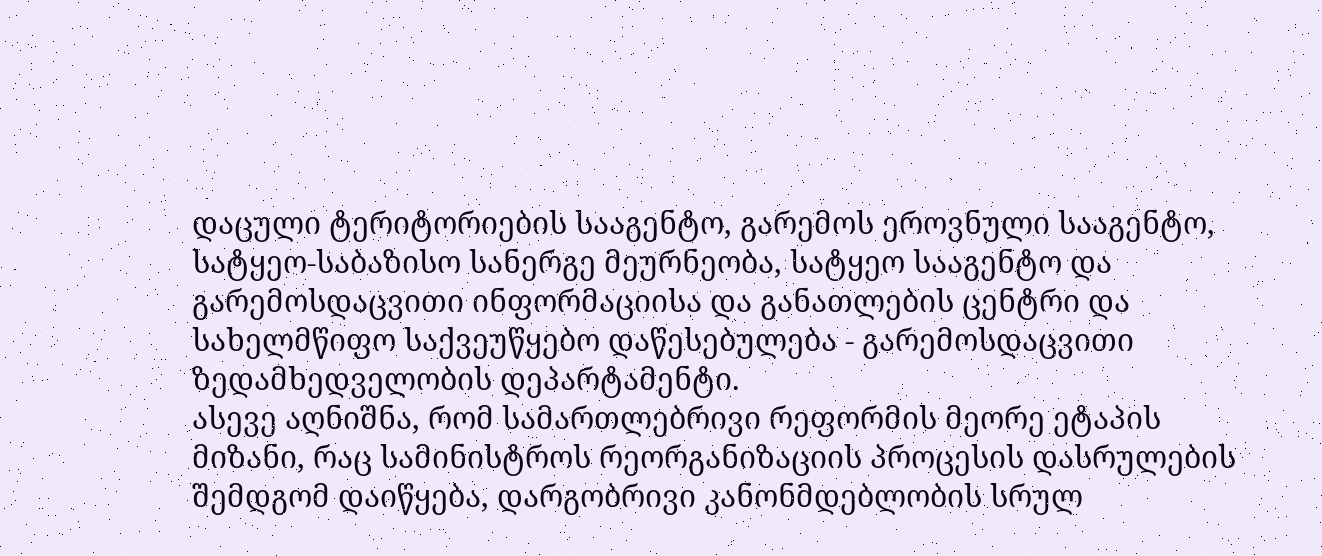დაცული ტერიტორიების სააგენტო, გარემოს ეროვნული სააგენტო, სატყეო-საბაზისო სანერგე მეურნეობა, სატყეო სააგენტო და გარემოსდაცვითი ინფორმაციისა და განათლების ცენტრი და სახელმწიფო საქვეუწყებო დაწესებულება - გარემოსდაცვითი ზედამხედველობის დეპარტამენტი.
ასევე აღნიშნა, რომ სამართლებრივი რეფორმის მეორე ეტაპის მიზანი, რაც სამინისტროს რეორგანიზაციის პროცესის დასრულების შემდგომ დაიწყება, დარგობრივი კანონმდებლობის სრულ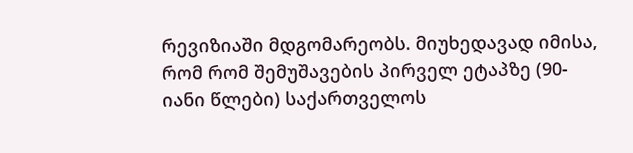რევიზიაში მდგომარეობს. მიუხედავად იმისა, რომ რომ შემუშავების პირველ ეტაპზე (90-იანი წლები) საქართველოს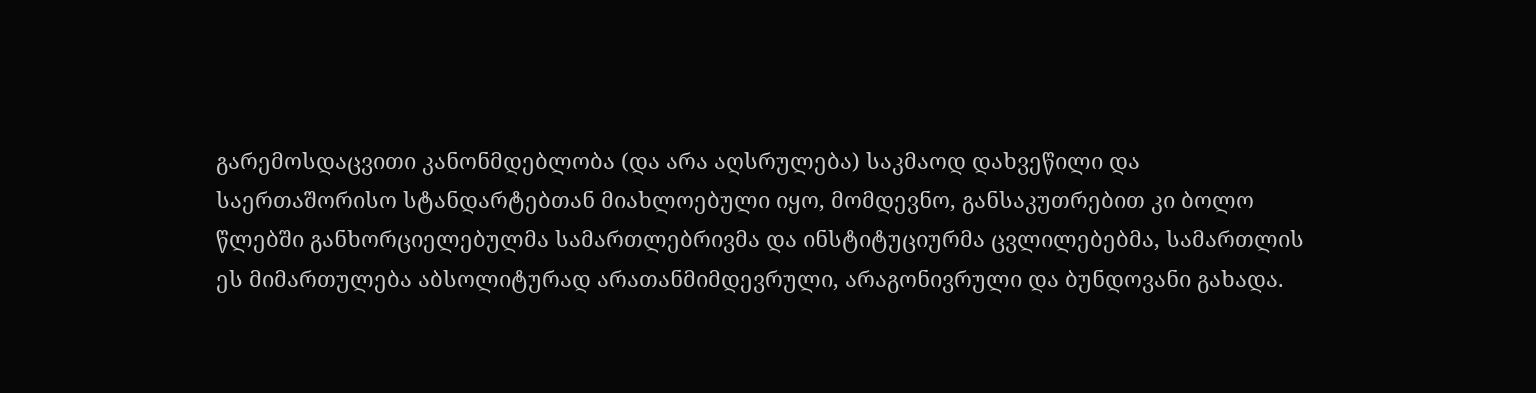გარემოსდაცვითი კანონმდებლობა (და არა აღსრულება) საკმაოდ დახვეწილი და საერთაშორისო სტანდარტებთან მიახლოებული იყო, მომდევნო, განსაკუთრებით კი ბოლო წლებში განხორციელებულმა სამართლებრივმა და ინსტიტუციურმა ცვლილებებმა, სამართლის ეს მიმართულება აბსოლიტურად არათანმიმდევრული, არაგონივრული და ბუნდოვანი გახადა.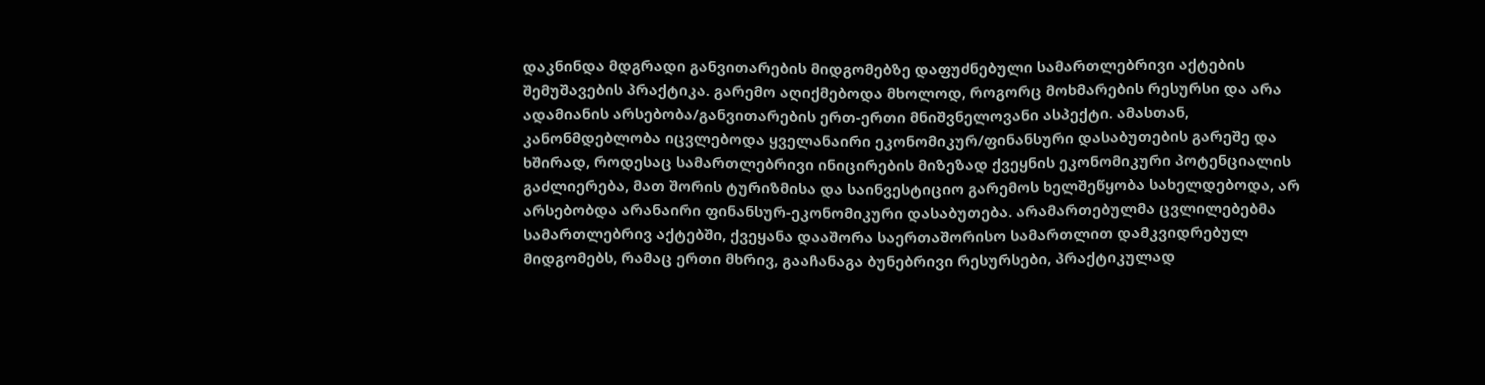დაკნინდა მდგრადი განვითარების მიდგომებზე დაფუძნებული სამართლებრივი აქტების შემუშავების პრაქტიკა. გარემო აღიქმებოდა მხოლოდ, როგორც მოხმარების რესურსი და არა ადამიანის არსებობა/განვითარების ერთ-ერთი მნიშვნელოვანი ასპექტი. ამასთან, კანონმდებლობა იცვლებოდა ყველანაირი ეკონომიკურ/ფინანსური დასაბუთების გარეშე და ხშირად, როდესაც სამართლებრივი ინიცირების მიზეზად ქვეყნის ეკონომიკური პოტენციალის გაძლიერება, მათ შორის ტურიზმისა და საინვესტიციო გარემოს ხელშეწყობა სახელდებოდა, არ არსებობდა არანაირი ფინანსურ-ეკონომიკური დასაბუთება. არამართებულმა ცვლილებებმა სამართლებრივ აქტებში, ქვეყანა დააშორა საერთაშორისო სამართლით დამკვიდრებულ მიდგომებს, რამაც ერთი მხრივ, გააჩანაგა ბუნებრივი რესურსები, პრაქტიკულად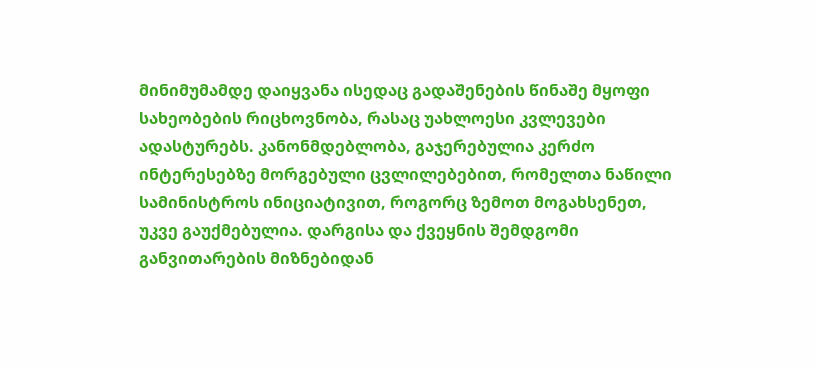მინიმუმამდე დაიყვანა ისედაც გადაშენების წინაშე მყოფი სახეობების რიცხოვნობა, რასაც უახლოესი კვლევები ადასტურებს. კანონმდებლობა, გაჯერებულია კერძო ინტერესებზე მორგებული ცვლილებებით, რომელთა ნაწილი სამინისტროს ინიციატივით, როგორც ზემოთ მოგახსენეთ, უკვე გაუქმებულია. დარგისა და ქვეყნის შემდგომი განვითარების მიზნებიდან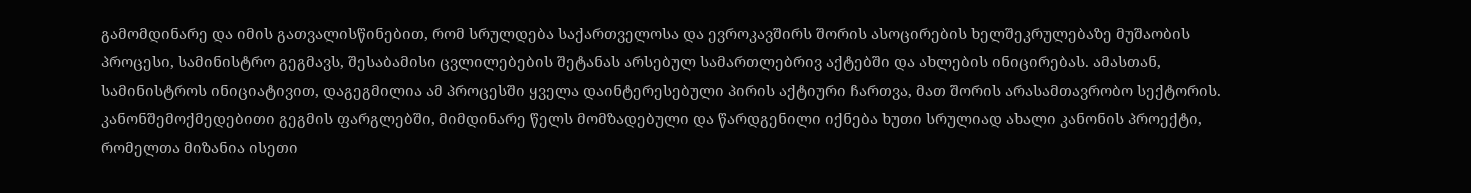გამომდინარე და იმის გათვალისწინებით, რომ სრულდება საქართველოსა და ევროკავშირს შორის ასოცირების ხელშეკრულებაზე მუშაობის პროცესი, სამინისტრო გეგმავს, შესაბამისი ცვლილებების შეტანას არსებულ სამართლებრივ აქტებში და ახლების ინიცირებას. ამასთან, სამინისტროს ინიციატივით, დაგეგმილია ამ პროცესში ყველა დაინტერესებული პირის აქტიური ჩართვა, მათ შორის არასამთავრობო სექტორის.
კანონშემოქმედებითი გეგმის ფარგლებში, მიმდინარე წელს მომზადებული და წარდგენილი იქნება ხუთი სრულიად ახალი კანონის პროექტი, რომელთა მიზანია ისეთი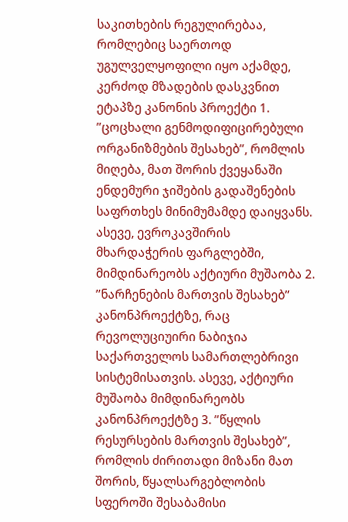საკითხების რეგულირებაა, რომლებიც საერთოდ უგულველყოფილი იყო აქამდე, კერძოდ მზადების დასკვნით ეტაპზე კანონის პროექტი 1. ”ცოცხალი გენმოდიფიცირებული ორგანიზმების შესახებ”, რომლის მიღება, მათ შორის ქვეყანაში ენდემური ჯიშების გადაშენების საფრთხეს მინიმუმამდე დაიყვანს. ასევე, ევროკავშირის მხარდაჭერის ფარგლებში, მიმდინარეობს აქტიური მუშაობა 2. ”ნარჩენების მართვის შესახებ” კანონპროექტზე, რაც რევოლუციუირი ნაბიჯია საქართველოს სამართლებრივი სისტემისათვის. ასევე, აქტიური მუშაობა მიმდინარეობს კანონპროექტზე 3. ”წყლის რესურსების მართვის შესახებ”, რომლის ძირითადი მიზანი მათ შორის, წყალსარგებლობის სფეროში შესაბამისი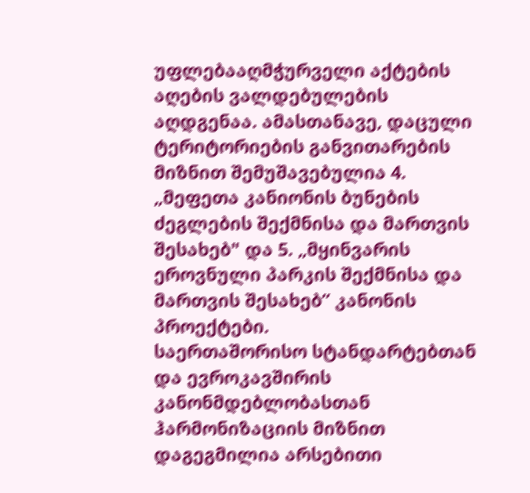უფლებააღმჭურველი აქტების აღების ვალდებულების აღდგენაა. ამასთანავე, დაცული ტერიტორიების განვითარების მიზნით შემუშავებულია 4. „მეფეთა კანიონის ბუნების ძეგლების შექმნისა და მართვის შესახებ" და 5. „მყინვარის ეროვნული პარკის შექმნისა და მართვის შესახებ” კანონის პროექტები.
საერთაშორისო სტანდარტებთან და ევროკავშირის კანონმდებლობასთან ჰარმონიზაციის მიზნით დაგეგმილია არსებითი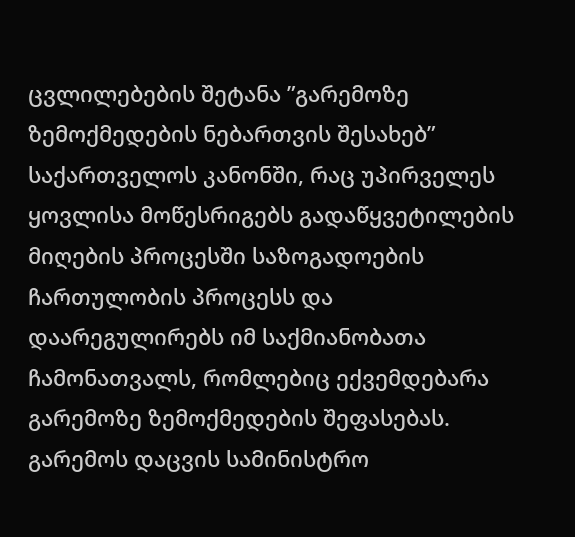ცვლილებების შეტანა ”გარემოზე ზემოქმედების ნებართვის შესახებ” საქართველოს კანონში, რაც უპირველეს ყოვლისა მოწესრიგებს გადაწყვეტილების მიღების პროცესში საზოგადოების ჩართულობის პროცესს და დაარეგულირებს იმ საქმიანობათა ჩამონათვალს, რომლებიც ექვემდებარა გარემოზე ზემოქმედების შეფასებას.
გარემოს დაცვის სამინისტრო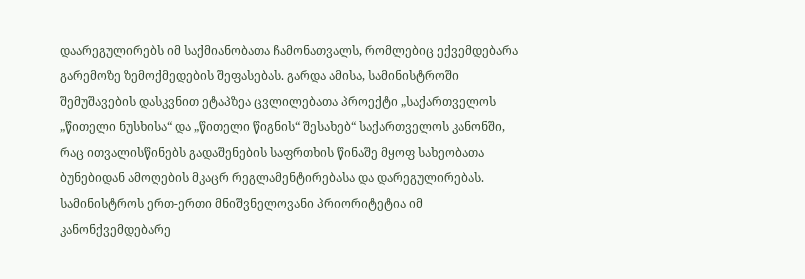დაარეგულირებს იმ საქმიანობათა ჩამონათვალს, რომლებიც ექვემდებარა გარემოზე ზემოქმედების შეფასებას. გარდა ამისა, სამინისტროში შემუშავების დასკვნით ეტაპზეა ცვლილებათა პროექტი „საქართველოს „წითელი ნუსხისა“ და „წითელი წიგნის“ შესახებ“ საქართველოს კანონში, რაც ითვალისწინებს გადაშენების საფრთხის წინაშე მყოფ სახეობათა ბუნებიდან ამოღების მკაცრ რეგლამენტირებასა და დარეგულირებას. სამინისტროს ერთ-ერთი მნიშვნელოვანი პრიორიტეტია იმ კანონქვემდებარე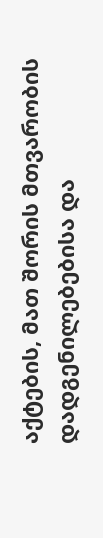აქტების, მათ შორის მთვარობის დადგენილებებისა და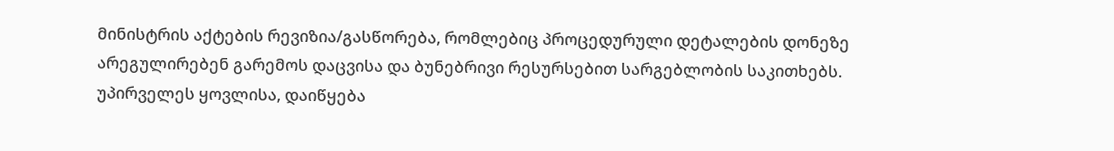მინისტრის აქტების რევიზია/გასწორება, რომლებიც პროცედურული დეტალების დონეზე არეგულირებენ გარემოს დაცვისა და ბუნებრივი რესურსებით სარგებლობის საკითხებს. უპირველეს ყოვლისა, დაიწყება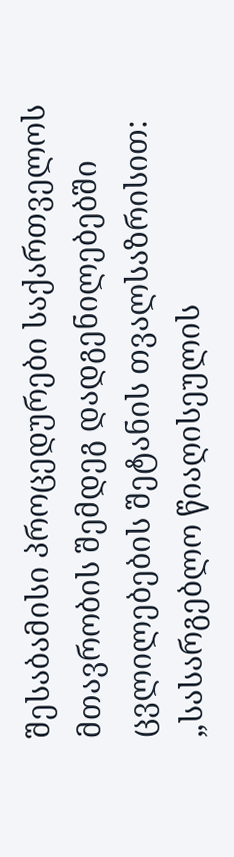შესაბამისი პროცედურები საქართველოს მთავრობის შემდეგ დადგენილებებში ცვლილებების შეტანის თვალსაზრისით:
„სასარგებლო წიაღისეულის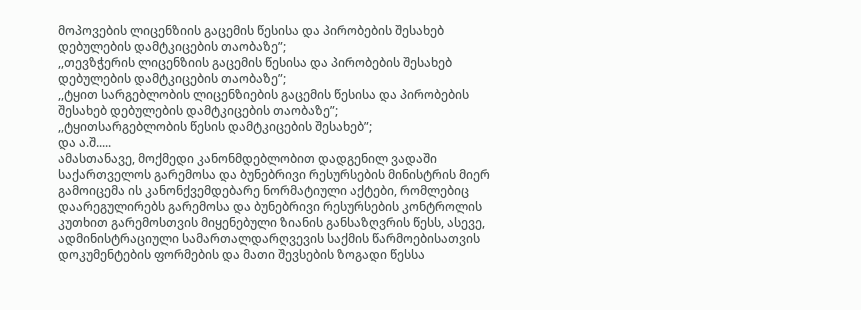მოპოვების ლიცენზიის გაცემის წესისა და პირობების შესახებ დებულების დამტკიცების თაობაზე”;
,,თევზჭერის ლიცენზიის გაცემის წესისა და პირობების შესახებ დებულების დამტკიცების თაობაზე”;
,,ტყით სარგებლობის ლიცენზიების გაცემის წესისა და პირობების შესახებ დებულების დამტკიცების თაობაზე”;
,,ტყითსარგებლობის წესის დამტკიცების შესახებ”;
და ა.შ.....
ამასთანავე, მოქმედი კანონმდებლობით დადგენილ ვადაში საქართველოს გარემოსა და ბუნებრივი რესურსების მინისტრის მიერ გამოიცემა ის კანონქვემდებარე ნორმატიული აქტები, რომლებიც დაარეგულირებს გარემოსა და ბუნებრივი რესურსების კონტროლის კუთხით გარემოსთვის მიყენებული ზიანის განსაზღვრის წესს, ასევე, ადმინისტრაციული სამართალდარღვევის საქმის წარმოებისათვის დოკუმენტების ფორმების და მათი შევსების ზოგადი წესსა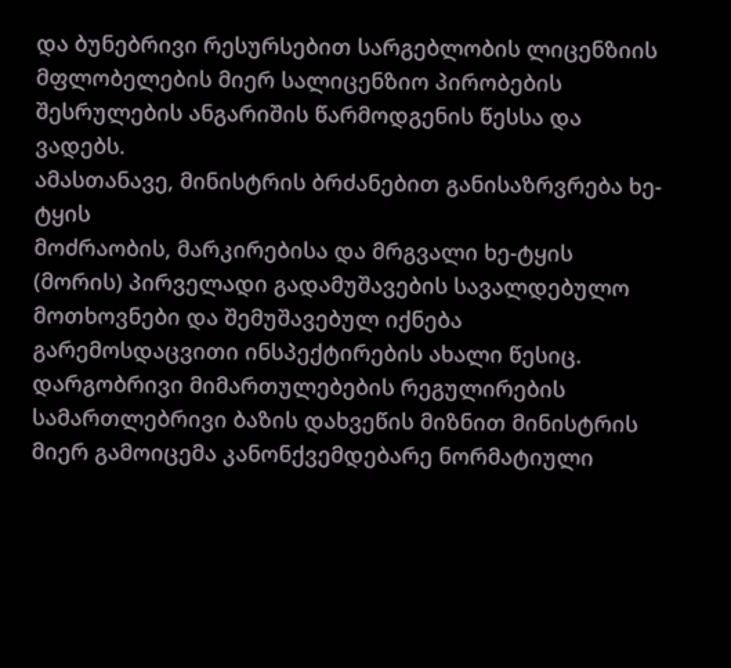და ბუნებრივი რესურსებით სარგებლობის ლიცენზიის მფლობელების მიერ სალიცენზიო პირობების შესრულების ანგარიშის წარმოდგენის წესსა და ვადებს.
ამასთანავე, მინისტრის ბრძანებით განისაზრვრება ხე-ტყის
მოძრაობის, მარკირებისა და მრგვალი ხე-ტყის (მორის) პირველადი გადამუშავების სავალდებულო მოთხოვნები და შემუშავებულ იქნება გარემოსდაცვითი ინსპექტირების ახალი წესიც.
დარგობრივი მიმართულებების რეგულირების სამართლებრივი ბაზის დახვეწის მიზნით მინისტრის მიერ გამოიცემა კანონქვემდებარე ნორმატიული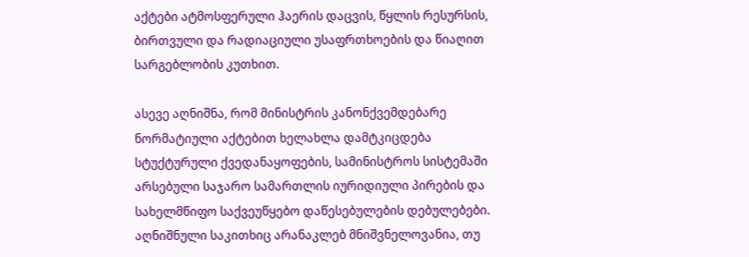აქტები ატმოსფერული ჰაერის დაცვის, წყლის რესურსის, ბირთვული და რადიაციული უსაფრთხოების და წიაღით სარგებლობის კუთხით.

ასევე აღნიშნა, რომ მინისტრის კანონქვემდებარე ნორმატიული აქტებით ხელახლა დამტკიცდება სტუქტურული ქვედანაყოფების, სამინისტროს სისტემაში არსებული საჯარო სამართლის იურიდიული პირების და სახელმწიფო საქვეუწყებო დაწესებულების დებულებები. აღნიშნული საკითხიც არანაკლებ მნიშვნელოვანია, თუ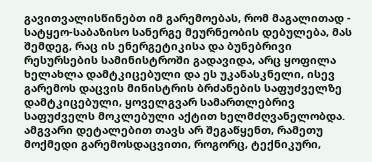გავითვალისწინებთ იმ გარემოებას, რომ მაგალითად - სატყეო-საბაზისო სანერგე მეურნეობის დებულება, მას შემდეგ, რაც ის ენერგეტიკისა და ბუნებრივი რესურსების სამინისტროში გადავიდა, არც ყოფილა ხელახლა დამტკიცებული და ეს უკანასკნელი, ისევ გარემოს დაცვის მინისტრის ბრძანების საფუძველზე დამტკიცებული, ყოველგვარ სამართლებრივ საფუძველს მოკლებული აქტით ხელმძღვანელობდა. ამგვარი დეტალებით თავს არ შეგაწყენთ, რამეთუ მოქმედი გარემოსდაცვითი, როგორც, ტექნიკური,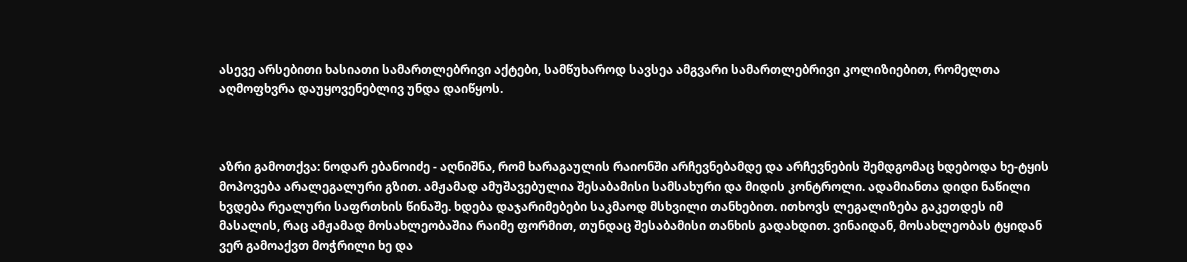ასევე არსებითი ხასიათი სამართლებრივი აქტები, სამწუხაროდ სავსეა ამგვარი სამართლებრივი კოლიზიებით, რომელთა აღმოფხვრა დაუყოვენებლივ უნდა დაიწყოს.



აზრი გამოთქვა: ნოდარ ებანოიძე - აღნიშნა, რომ ხარაგაულის რაიონში არჩევნებამდე და არჩევნების შემდგომაც ხდებოდა ხე-ტყის მოპოვება არალეგალური გზით. ამჟამად ამუშავებულია შესაბამისი სამსახური და მიდის კონტროლი. ადამიანთა დიდი ნაწილი ხვდება რეალური საფრთხის წინაშე. ხდება დაჯარიმებები საკმაოდ მსხვილი თანხებით. ითხოვს ლეგალიზება გაკეთდეს იმ მასალის, რაც ამჟამად მოსახლეობაშია რაიმე ფორმით, თუნდაც შესაბამისი თანხის გადახდით. ვინაიდან, მოსახლეობას ტყიდან ვერ გამოაქვთ მოჭრილი ხე და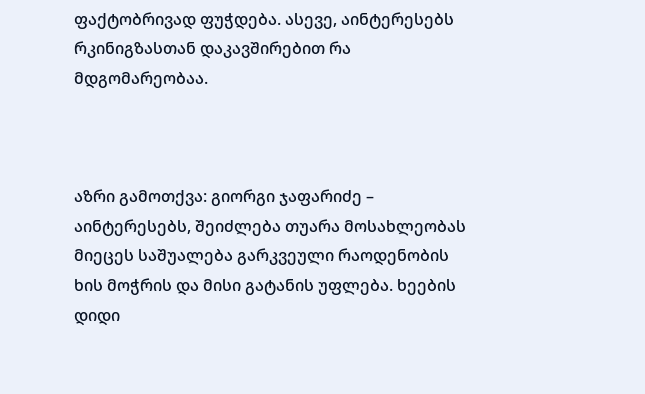ფაქტობრივად ფუჭდება. ასევე, აინტერესებს რკინიგზასთან დაკავშირებით რა მდგომარეობაა.



აზრი გამოთქვა: გიორგი ჯაფარიძე – აინტერესებს, შეიძლება თუარა მოსახლეობას მიეცეს საშუალება გარკვეული რაოდენობის ხის მოჭრის და მისი გატანის უფლება. ხეების დიდი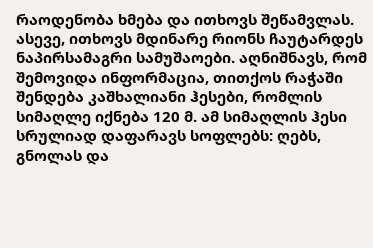რაოდენობა ხმება და ითხოვს შეწამვლას. ასევე, ითხოვს მდინარე რიონს ჩაუტარდეს ნაპირსამაგრი სამუშაოები. აღნიშნავს, რომ შემოვიდა ინფორმაცია, თითქოს რაჭაში შენდება კაშხალიანი ჰესები, რომლის სიმაღლე იქნება 120 მ. ამ სიმაღლის ჰესი სრულიად დაფარავს სოფლებს: ღებს, გნოლას და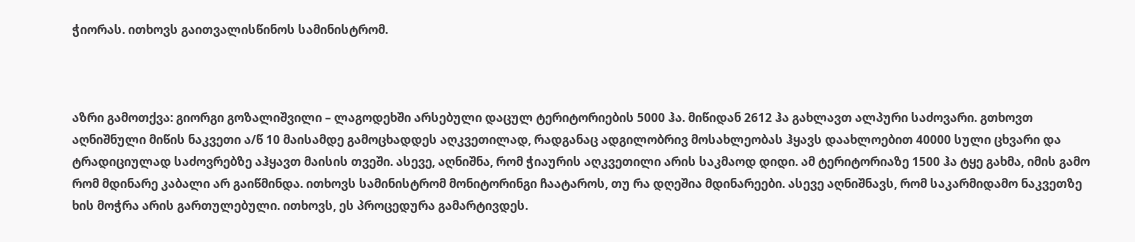ჭიორას. ითხოვს გაითვალისწინოს სამინისტრომ.



აზრი გამოთქვა: გიორგი გოზალიშვილი – ლაგოდეხში არსებული დაცულ ტერიტორიების 5000 ჰა. მიწიდან 2612 ჰა გახლავთ ალპური საძოვარი. გთხოვთ აღნიშნული მიწის ნაკვეთი ა/წ 10 მაისამდე გამოცხადდეს აღკვეთილად, რადგანაც ადგილობრივ მოსახლეობას ჰყავს დაახლოებით 40000 სული ცხვარი და ტრადიციულად საძოვრებზე აჰყავთ მაისის თვეში. ასევე, აღნიშნა, რომ ჭიაურის აღკვეთილი არის საკმაოდ დიდი. ამ ტერიტორიაზე 1500 ჰა ტყე გახმა, იმის გამო რომ მდინარე კაბალი არ გაიწმინდა. ითხოვს სამინისტრომ მონიტორინგი ჩაატაროს, თუ რა დღეშია მდინარეები. ასევე აღნიშნავს, რომ საკარმიდამო ნაკვეთზე ხის მოჭრა არის გართულებული. ითხოვს, ეს პროცედურა გამარტივდეს.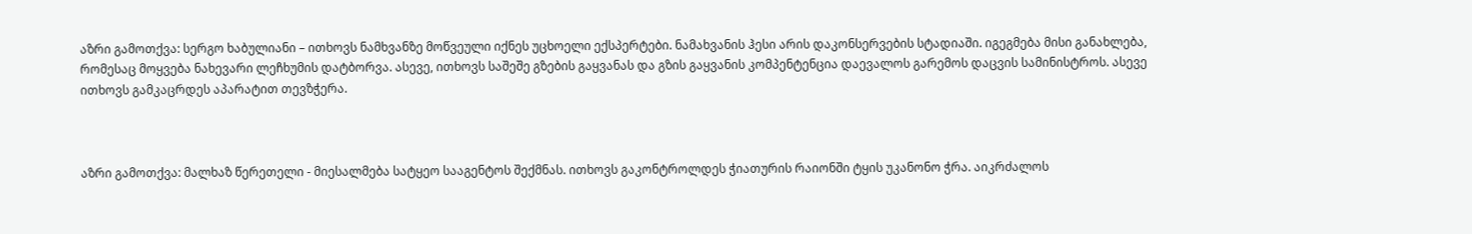აზრი გამოთქვა: სერგო ხაბულიანი – ითხოვს ნამხვანზე მოწვეული იქნეს უცხოელი ექსპერტები. ნამახვანის ჰესი არის დაკონსერვების სტადიაში. იგეგმება მისი განახლება, რომესაც მოყვება ნახევარი ლეჩხუმის დატბორვა. ასევე, ითხოვს საშეშე გზების გაყვანას და გზის გაყვანის კომპენტენცია დაევალოს გარემოს დაცვის სამინისტროს. ასევე ითხოვს გამკაცრდეს აპარატით თევზჭერა.



აზრი გამოთქვა: მალხაზ წერეთელი - მიესალმება სატყეო სააგენტოს შექმნას. ითხოვს გაკონტროლდეს ჭიათურის რაიონში ტყის უკანონო ჭრა. აიკრძალოს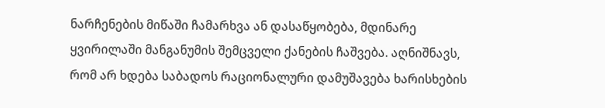ნარჩენების მიწაში ჩამარხვა ან დასაწყობება, მდინარე ყვირილაში მანგანუმის შემცველი ქანების ჩაშვება. აღნიშნავს, რომ არ ხდება საბადოს რაციონალური დამუშავება ხარისხების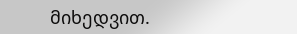მიხედვით.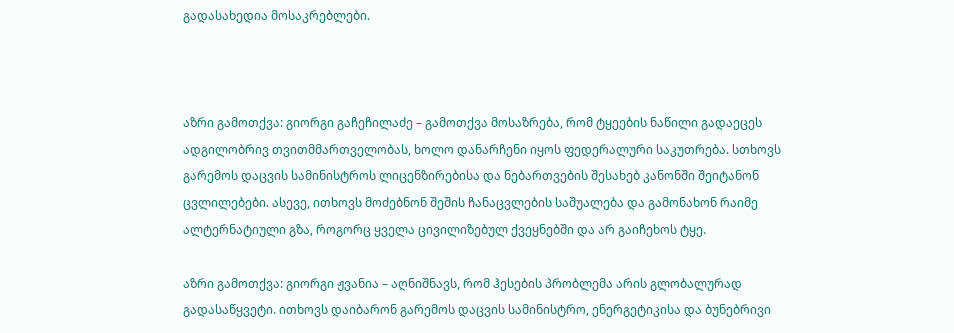გადასახედია მოსაკრებლები.



აზრი გამოთქვა: გიორგი გაჩეჩილაძე – გამოთქვა მოსაზრება, რომ ტყეების ნაწილი გადაეცეს ადგილობრივ თვითმმართველობას, ხოლო დანარჩენი იყოს ფედერალური საკუთრება. სთხოვს გარემოს დაცვის სამინისტროს ლიცენზირებისა და ნებართვების შესახებ კანონში შეიტანონ ცვლილებები. ასევე, ითხოვს მოძებნონ შეშის ჩანაცვლების საშუალება და გამონახონ რაიმე ალტერნატიული გზა, როგორც ყველა ცივილიზებულ ქვეყნებში და არ გაიჩეხოს ტყე.

აზრი გამოთქვა: გიორგი ჟვანია – აღნიშნავს, რომ ჰესების პრობლემა არის გლობალურად გადასაწყვეტი. ითხოვს დაიბარონ გარემოს დაცვის სამინისტრო, ენერგეტიკისა და ბუნებრივი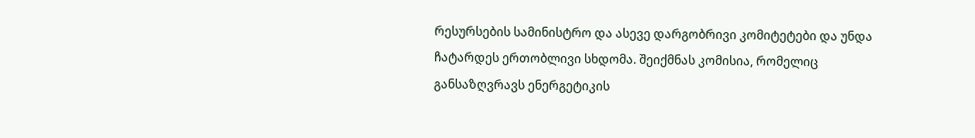რესურსების სამინისტრო და ასევე დარგობრივი კომიტეტები და უნდა ჩატარდეს ერთობლივი სხდომა. შეიქმნას კომისია, რომელიც განსაზღვრავს ენერგეტიკის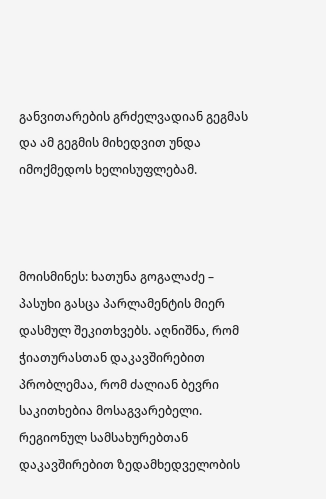განვითარების გრძელვადიან გეგმას და ამ გეგმის მიხედვით უნდა იმოქმედოს ხელისუფლებამ.



მოისმინეს: ხათუნა გოგალაძე – პასუხი გასცა პარლამენტის მიერ დასმულ შეკითხვებს. აღნიშნა, რომ ჭიათურასთან დაკავშირებით პრობლემაა, რომ ძალიან ბევრი საკითხებია მოსაგვარებელი. რეგიონულ სამსახურებთან დაკავშირებით ზედამხედველობის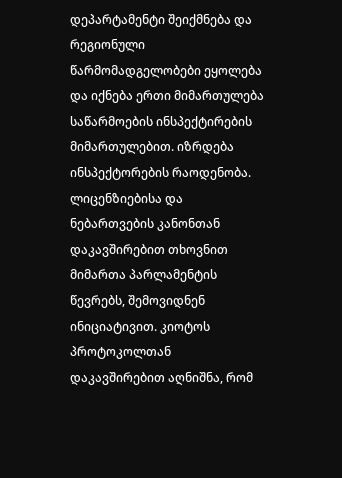დეპარტამენტი შეიქმნება და რეგიონული წარმომადგელობები ეყოლება და იქნება ერთი მიმართულება საწარმოების ინსპექტირების მიმართულებით. იზრდება ინსპექტორების რაოდენობა. ლიცენზიებისა და ნებართვების კანონთან დაკავშირებით თხოვნით მიმართა პარლამენტის წევრებს, შემოვიდნენ ინიციატივით. კიოტოს პროტოკოლთან დაკავშირებით აღნიშნა, რომ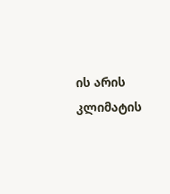ის არის კლიმატის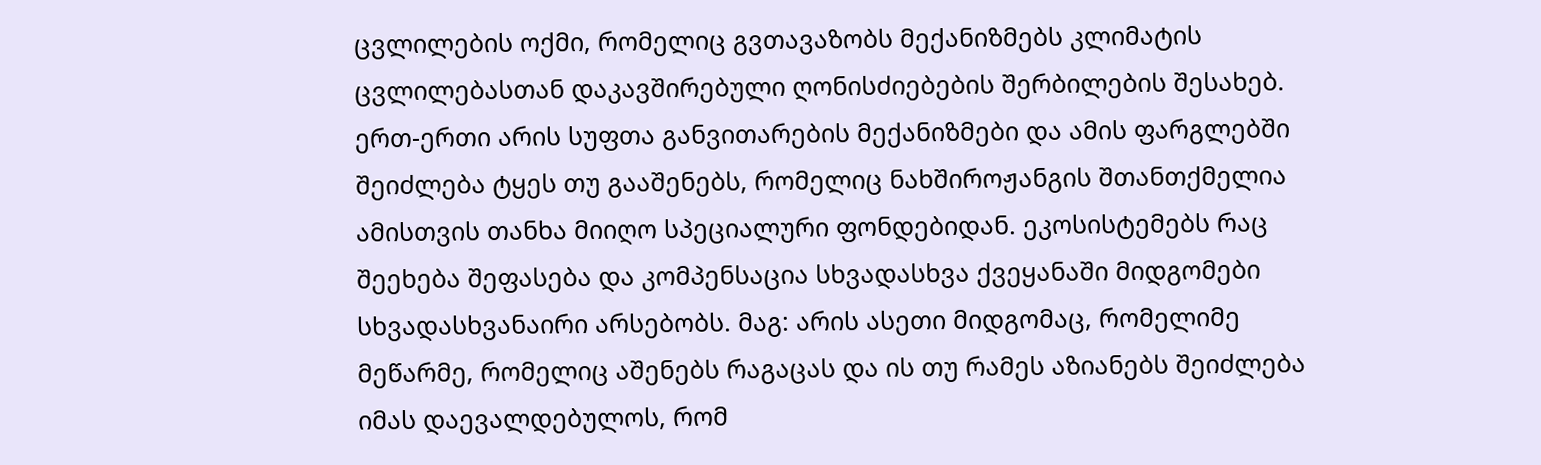ცვლილების ოქმი, რომელიც გვთავაზობს მექანიზმებს კლიმატის ცვლილებასთან დაკავშირებული ღონისძიებების შერბილების შესახებ. ერთ-ერთი არის სუფთა განვითარების მექანიზმები და ამის ფარგლებში შეიძლება ტყეს თუ გააშენებს, რომელიც ნახშიროჟანგის შთანთქმელია ამისთვის თანხა მიიღო სპეციალური ფონდებიდან. ეკოსისტემებს რაც შეეხება შეფასება და კომპენსაცია სხვადასხვა ქვეყანაში მიდგომები სხვადასხვანაირი არსებობს. მაგ: არის ასეთი მიდგომაც, რომელიმე მეწარმე, რომელიც აშენებს რაგაცას და ის თუ რამეს აზიანებს შეიძლება იმას დაევალდებულოს, რომ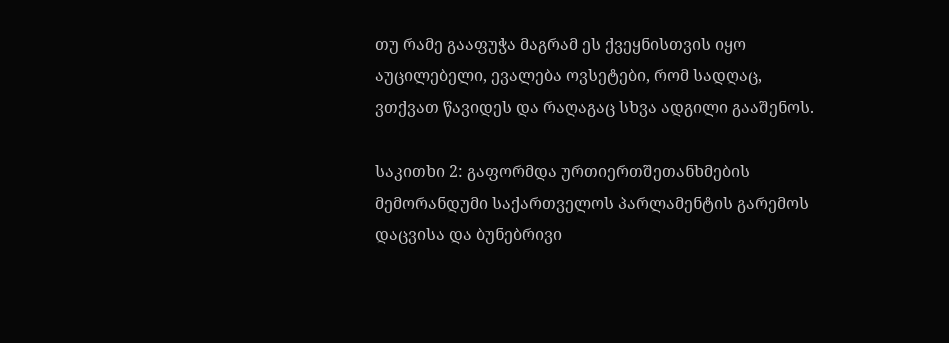თუ რამე გააფუჭა მაგრამ ეს ქვეყნისთვის იყო აუცილებელი, ევალება ოვსეტები, რომ სადღაც, ვთქვათ წავიდეს და რაღაგაც სხვა ადგილი გააშენოს.

საკითხი 2: გაფორმდა ურთიერთშეთანხმების მემორანდუმი საქართველოს პარლამენტის გარემოს დაცვისა და ბუნებრივი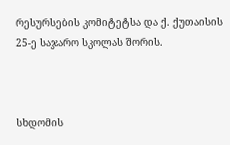რესურსების კომიტეტსა და ქ. ქუთაისის 25-ე საჯარო სკოლას შორის.



სხდომის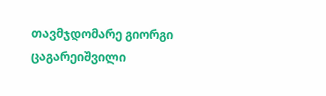თავმჯდომარე გიორგი ცაგარეიშვილი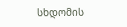სხდომის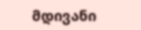მდივანი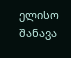ელისო შანავა